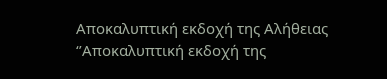Αποκαλυπτική εκδοχή της Αλήθειας
‘’Αποκαλυπτική εκδοχή της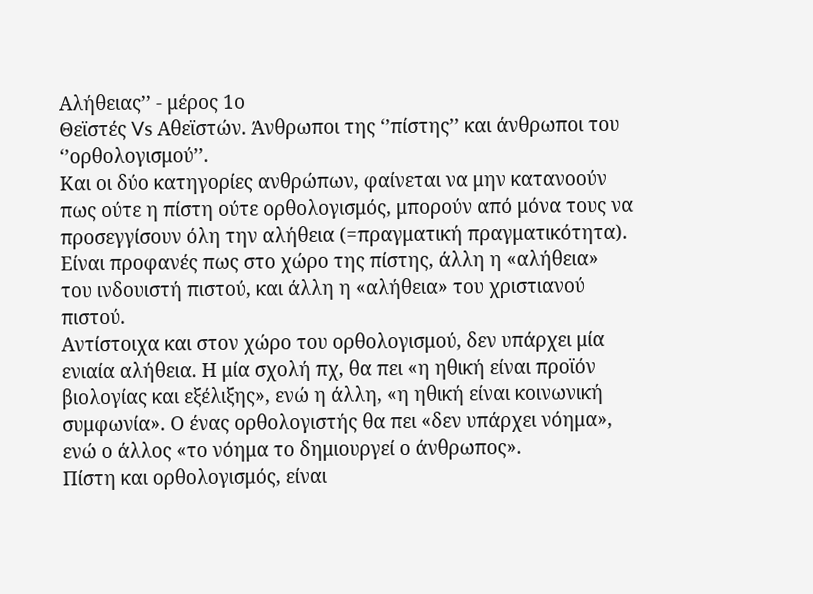Αλήθειας’’ - μέρος 1ο
Θεϊστές Vs Αθεϊστών. Άνθρωποι της ‘’πίστης’’ και άνθρωποι του ‘’ορθολογισμού’’.
Και οι δύο κατηγορίες ανθρώπων, φαίνεται να μην κατανοούν πως ούτε η πίστη ούτε ορθολογισμός, μπορούν από μόνα τους να προσεγγίσουν όλη την αλήθεια (=πραγματική πραγματικότητα).
Είναι προφανές πως στο χώρο της πίστης, άλλη η «αλήθεια» του ινδουιστή πιστού, και άλλη η «αλήθεια» του χριστιανού πιστού.
Αντίστοιχα και στον χώρο του ορθολογισμού, δεν υπάρχει μία ενιαία αλήθεια. Η μία σχολή πχ, θα πει «η ηθική είναι προϊόν βιολογίας και εξέλιξης», ενώ η άλλη, «η ηθική είναι κοινωνική συμφωνία». Ο ένας ορθολογιστής θα πει «δεν υπάρχει νόημα», ενώ ο άλλος «το νόημα το δημιουργεί ο άνθρωπος».
Πίστη και ορθολογισμός, είναι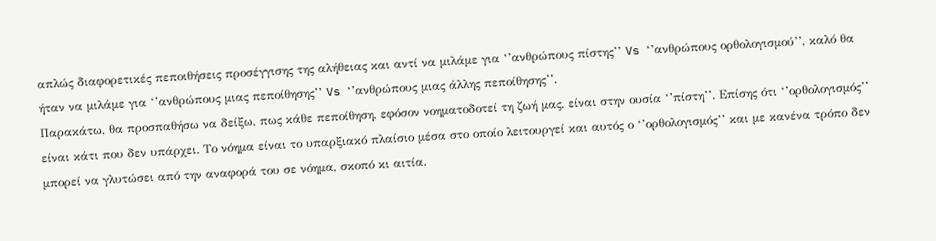απλώς διαφορετικές πεποιθήσεις προσέγγισης της αλήθειας και αντί να μιλάμε για ‘’ανθρώπους πίστης’’ Vs ‘’ανθρώπους ορθολογισμού’’, καλό θα ήταν να μιλάμε για ‘’ανθρώπους μιας πεποίθησης’’ Vs ‘’ανθρώπους μιας άλλης πεποίθησης’’.
Παρακάτω, θα προσπαθήσω να δείξω, πως κάθε πεποίθηση, εφόσον νοηματοδοτεί τη ζωή μας, είναι στην ουσία ‘’πίστη’’. Επίσης ότι ‘’ορθολογισμός’’ είναι κάτι που δεν υπάρχει. Το νόημα είναι το υπαρξιακό πλαίσιο μέσα στο οποίο λειτουργεί και αυτός ο ‘’ορθολογισμός’’ και με κανένα τρόπο δεν μπορεί να γλυτώσει από την αναφορά του σε νόημα, σκοπό κι αιτία.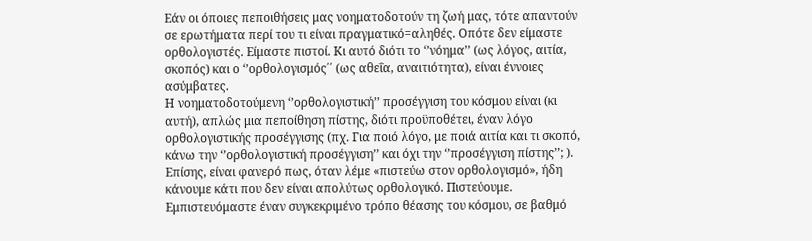Εάν οι όποιες πεποιθήσεις μας νοηματοδοτούν τη ζωή μας, τότε απαντούν σε ερωτήματα περί του τι είναι πραγματικό=αληθές. Οπότε δεν είμαστε ορθολογιστές. Είμαστε πιστοί. Κι αυτό διότι το ‘’νόημα’’ (ως λόγος, αιτία, σκοπός) και ο ‘’ορθολογισμός΄΄ (ως αθεΐα, αναιτιότητα), είναι έννοιες ασύμβατες.
Η νοηματοδοτούμενη ‘’ορθολογιστική’’ προσέγγιση του κόσμου είναι (κι αυτή), απλώς μια πεποίθηση πίστης, διότι προϋποθέτει, έναν λόγο ορθολογιστικής προσέγγισης (πχ. Για ποιό λόγο, με ποιά αιτία και τι σκοπό, κάνω την ‘’ορθολογιστική προσέγγιση’’ και όχι την ‘’προσέγγιση πίστης’’; ).
Επίσης, είναι φανερό πως, όταν λέμε «πιστεύω στον ορθολογισμό», ήδη κάνουμε κάτι που δεν είναι απολύτως ορθολογικό. Πιστεύουμε. Εμπιστευόμαστε έναν συγκεκριμένο τρόπο θέασης του κόσμου, σε βαθμό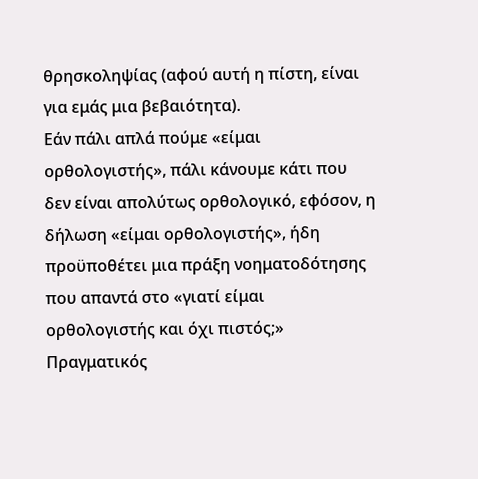θρησκοληψίας (αφού αυτή η πίστη, είναι για εμάς μια βεβαιότητα).
Εάν πάλι απλά πούμε «είμαι ορθολογιστής», πάλι κάνουμε κάτι που δεν είναι απολύτως ορθολογικό, εφόσον, η δήλωση «είμαι ορθολογιστής», ήδη προϋποθέτει μια πράξη νοηματοδότησης που απαντά στο «γιατί είμαι ορθολογιστής και όχι πιστός;»
Πραγματικός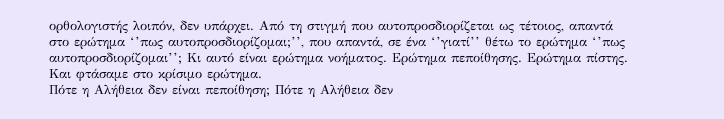ορθολογιστής λοιπόν, δεν υπάρχει. Από τη στιγμή που αυτοπροσδιορίζεται ως τέτοιος, απαντά στο ερώτημα ‘’πως αυτοπροσδιορίζομαι;’’, που απαντά, σε ένα ‘’γιατί’’ θέτω το ερώτημα ‘’πως αυτοπροσδιορίζομαι’’; Κι αυτό είναι ερώτημα νοήματος. Ερώτημα πεποίθησης. Ερώτημα πίστης.
Και φτάσαμε στο κρίσιμο ερώτημα.
Πότε η Αλήθεια δεν είναι πεποίθηση; Πότε η Αλήθεια δεν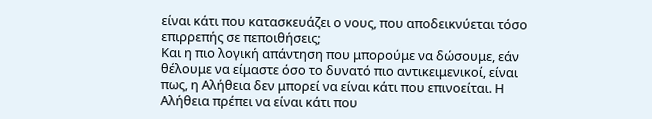είναι κάτι που κατασκευάζει ο νους, που αποδεικνύεται τόσο επιρρεπής σε πεποιθήσεις;
Και η πιο λογική απάντηση που μπορούμε να δώσουμε, εάν θέλουμε να είμαστε όσο το δυνατό πιο αντικειμενικοί, είναι πως, η Αλήθεια δεν μπορεί να είναι κάτι που επινοείται. Η Αλήθεια πρέπει να είναι κάτι που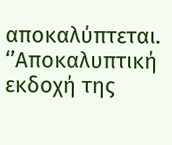αποκαλύπτεται.
‘’Αποκαλυπτική εκδοχή της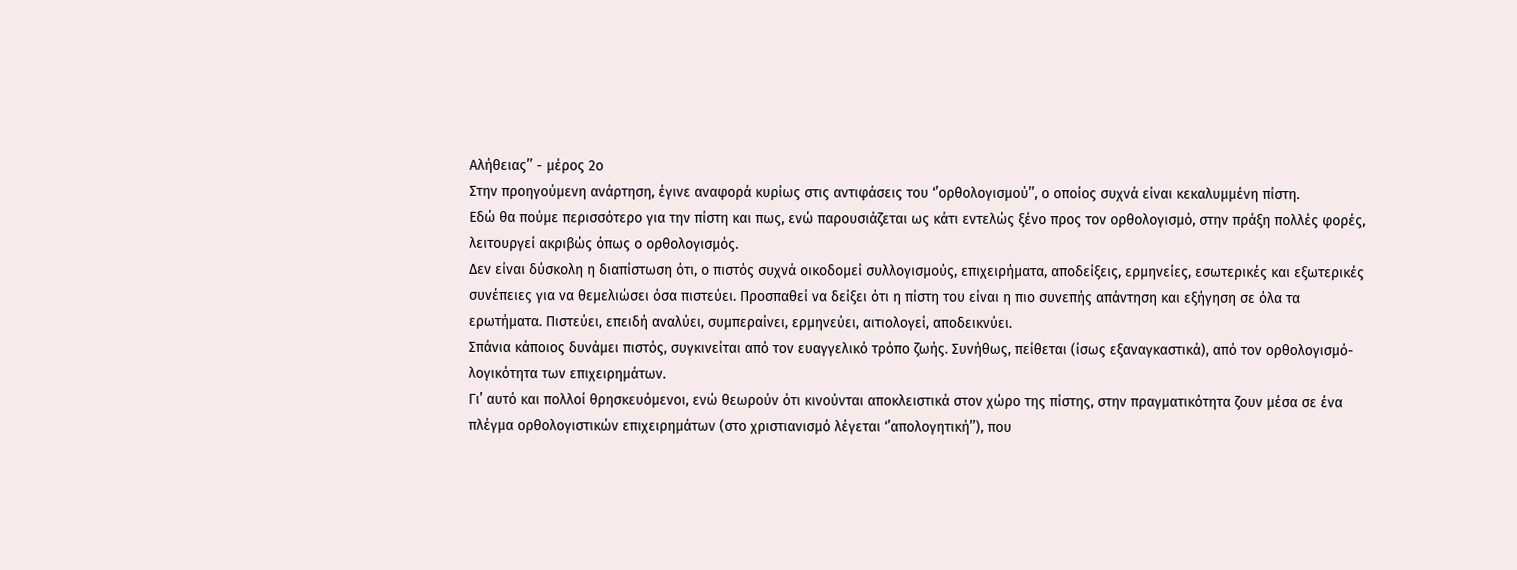Αλήθειας’’ - μέρος 2ο
Στην προηγούμενη ανάρτηση, έγινε αναφορά κυρίως στις αντιφάσεις του ‘’ορθολογισμού’’, ο οποίος συχνά είναι κεκαλυμμένη πίστη.
Εδώ θα πούμε περισσότερο για την πίστη και πως, ενώ παρουσιάζεται ως κάτι εντελώς ξένο προς τον ορθολογισμό, στην πράξη πολλές φορές, λειτουργεί ακριβώς όπως ο ορθολογισμός.
Δεν είναι δύσκολη η διαπίστωση ότι, ο πιστός συχνά οικοδομεί συλλογισμούς, επιχειρήματα, αποδείξεις, ερμηνείες, εσωτερικές και εξωτερικές συνέπειες για να θεμελιώσει όσα πιστεύει. Προσπαθεί να δείξει ότι η πίστη του είναι η πιο συνεπής απάντηση και εξήγηση σε όλα τα ερωτήματα. Πιστεύει, επειδή αναλύει, συμπεραίνει, ερμηνεύει, αιτιολογεί, αποδεικνύει.
Σπάνια κάποιος δυνάμει πιστός, συγκινείται από τον ευαγγελικό τρόπο ζωής. Συνήθως, πείθεται (ίσως εξαναγκαστικά), από τον ορθολογισμό-λογικότητα των επιχειρημάτων.
Γι’ αυτό και πολλοί θρησκευόμενοι, ενώ θεωρούν ότι κινούνται αποκλειστικά στον χώρο της πίστης, στην πραγματικότητα ζουν μέσα σε ένα πλέγμα ορθολογιστικών επιχειρημάτων (στο χριστιανισμό λέγεται ‘’απολογητική’’), που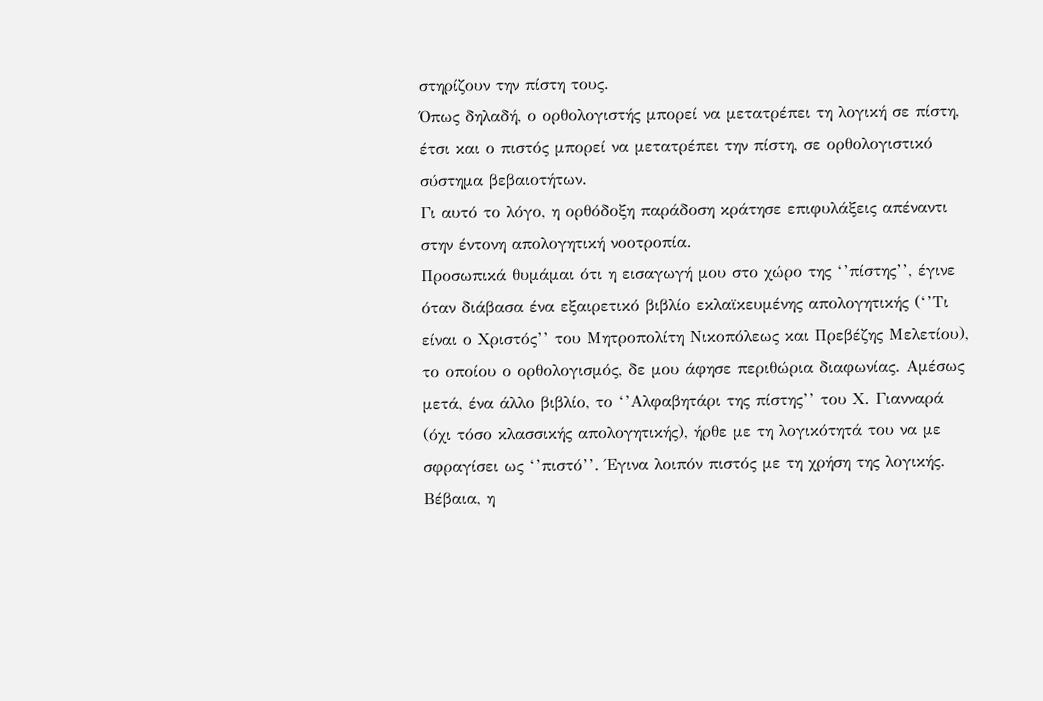στηρίζουν την πίστη τους.
Όπως δηλαδή, ο ορθολογιστής μπορεί να μετατρέπει τη λογική σε πίστη, έτσι και ο πιστός μπορεί να μετατρέπει την πίστη, σε ορθολογιστικό σύστημα βεβαιοτήτων.
Γι αυτό το λόγο, η ορθόδοξη παράδοση κράτησε επιφυλάξεις απέναντι στην έντονη απολογητική νοοτροπία.
Προσωπικά θυμάμαι ότι η εισαγωγή μου στο χώρο της ‘’πίστης’’, έγινε όταν διάβασα ένα εξαιρετικό βιβλίο εκλαϊκευμένης απολογητικής (‘’Τι είναι ο Χριστός’’ του Μητροπολίτη Νικοπόλεως και Πρεβέζης Μελετίου), το οποίου ο ορθολογισμός, δε μου άφησε περιθώρια διαφωνίας. Αμέσως μετά, ένα άλλο βιβλίο, το ‘’Αλφαβητάρι της πίστης’’ του Χ. Γιανναρά (όχι τόσο κλασσικής απολογητικής), ήρθε με τη λογικότητά του να με σφραγίσει ως ‘’πιστό’’. Έγινα λοιπόν πιστός με τη χρήση της λογικής.
Βέβαια, η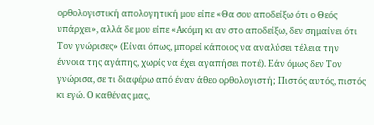ορθολογιστική απολογητική μου είπε «Θα σου αποδείξω ότι ο Θεός υπάρχει», αλλά δε μου είπε «Ακόμη κι αν στο αποδείξω, δεν σημαίνει ότι Τον γνώρισες» (Είναι όπως, μπορεί κάποιος να αναλύσει τέλεια την έννοια της αγάπης, χωρίς να έχει αγαπήσει ποτέ). Εάν όμως δεν Τον γνώρισα, σε τι διαφέρω από έναν άθεο ορθολογιστή; Πιστός αυτός, πιστός κι εγώ. Ο καθένας μας,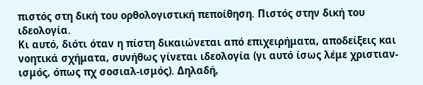πιστός στη δική του ορθολογιστική πεποίθηση. Πιστός στην δική του ιδεολογία.
Κι αυτό, διότι όταν η πίστη δικαιώνεται από επιχειρήματα, αποδείξεις και νοητικά σχήματα, συνήθως γίνεται ιδεολογία (γι αυτό ίσως λέμε χριστιαν-ισμός, όπως πχ σοσιαλ-ισμός). Δηλαδή,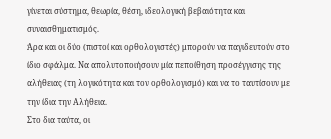γίνεται σύστημα, θεωρία, θέση, ιδεολογική βεβαιότητα και συναισθηματισμός.
Άρα και οι δύο (πιστοί και ορθολογιστές) μπορούν να παγιδευτούν στο ίδιο σφάλμα. Να απολυτοποιήσουν μία πεποίθηση προσέγγισης της αλήθειας (τη λογικότητα και τον ορθολογισμό) και να το ταυτίσουν με την ίδια την Αλήθεια.
Στο δια ταύτα, οι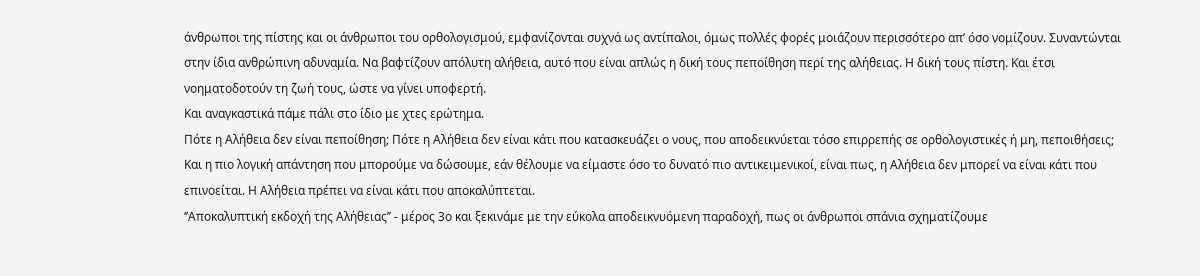άνθρωποι της πίστης και οι άνθρωποι του ορθολογισμού, εμφανίζονται συχνά ως αντίπαλοι, όμως πολλές φορές μοιάζουν περισσότερο απ’ όσο νομίζουν. Συναντώνται στην ίδια ανθρώπινη αδυναμία. Να βαφτίζουν απόλυτη αλήθεια, αυτό που είναι απλώς η δική τους πεποίθηση περί της αλήθειας. Η δική τους πίστη. Και έτσι νοηματοδοτούν τη ζωή τους, ώστε να γίνει υποφερτή.
Και αναγκαστικά πάμε πάλι στο ίδιο με χτες ερώτημα.
Πότε η Αλήθεια δεν είναι πεποίθηση; Πότε η Αλήθεια δεν είναι κάτι που κατασκευάζει ο νους, που αποδεικνύεται τόσο επιρρεπής σε ορθολογιστικές ή μη, πεποιθήσεις;
Και η πιο λογική απάντηση που μπορούμε να δώσουμε, εάν θέλουμε να είμαστε όσο το δυνατό πιο αντικειμενικοί, είναι πως, η Αλήθεια δεν μπορεί να είναι κάτι που επινοείται. Η Αλήθεια πρέπει να είναι κάτι που αποκαλύπτεται.
‘’Αποκαλυπτική εκδοχή της Αλήθειας’’ - μέρος 3ο και ξεκινάμε με την εύκολα αποδεικνυόμενη παραδοχή, πως οι άνθρωποι σπάνια σχηματίζουμε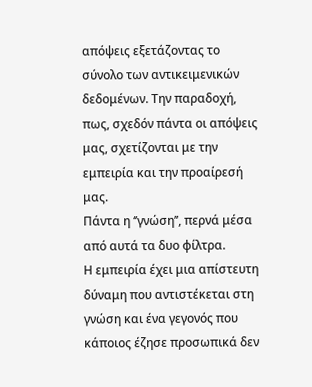απόψεις εξετάζοντας το σύνολο των αντικειμενικών δεδομένων. Την παραδοχή, πως, σχεδόν πάντα οι απόψεις μας, σχετίζονται με την εμπειρία και την προαίρεσή μας.
Πάντα η ‘’γνώση’’, περνά μέσα από αυτά τα δυο φίλτρα.
Η εμπειρία έχει μια απίστευτη δύναμη που αντιστέκεται στη γνώση και ένα γεγονός που κάποιος έζησε προσωπικά δεν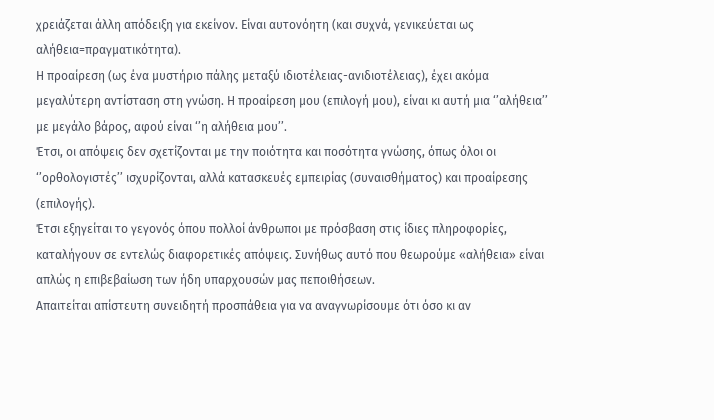χρειάζεται άλλη απόδειξη για εκείνον. Είναι αυτονόητη (και συχνά, γενικεύεται ως αλήθεια=πραγματικότητα).
Η προαίρεση (ως ένα μυστήριο πάλης μεταξύ ιδιοτέλειας-ανιδιοτέλειας), έχει ακόμα μεγαλύτερη αντίσταση στη γνώση. Η προαίρεση μου (επιλογή μου), είναι κι αυτή μια ‘’αλήθεια’’ με μεγάλο βάρος, αφού είναι ‘’η αλήθεια μου’’.
Έτσι, οι απόψεις δεν σχετίζονται με την ποιότητα και ποσότητα γνώσης, όπως όλοι οι ‘’ορθολογιστές’’ ισχυρίζονται, αλλά κατασκευές εμπειρίας (συναισθήματος) και προαίρεσης (επιλογής).
Έτσι εξηγείται το γεγονός όπου πολλοί άνθρωποι με πρόσβαση στις ίδιες πληροφορίες, καταλήγουν σε εντελώς διαφορετικές απόψεις. Συνήθως αυτό που θεωρούμε «αλήθεια» είναι απλώς η επιβεβαίωση των ήδη υπαρχουσών μας πεποιθήσεων.
Απαιτείται απίστευτη συνειδητή προσπάθεια για να αναγνωρίσουμε ότι όσο κι αν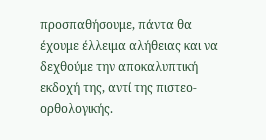προσπαθήσουμε, πάντα θα έχουμε έλλειμα αλήθειας και να δεχθούμε την αποκαλυπτική εκδοχή της, αντί της πιστεο-ορθολογικής.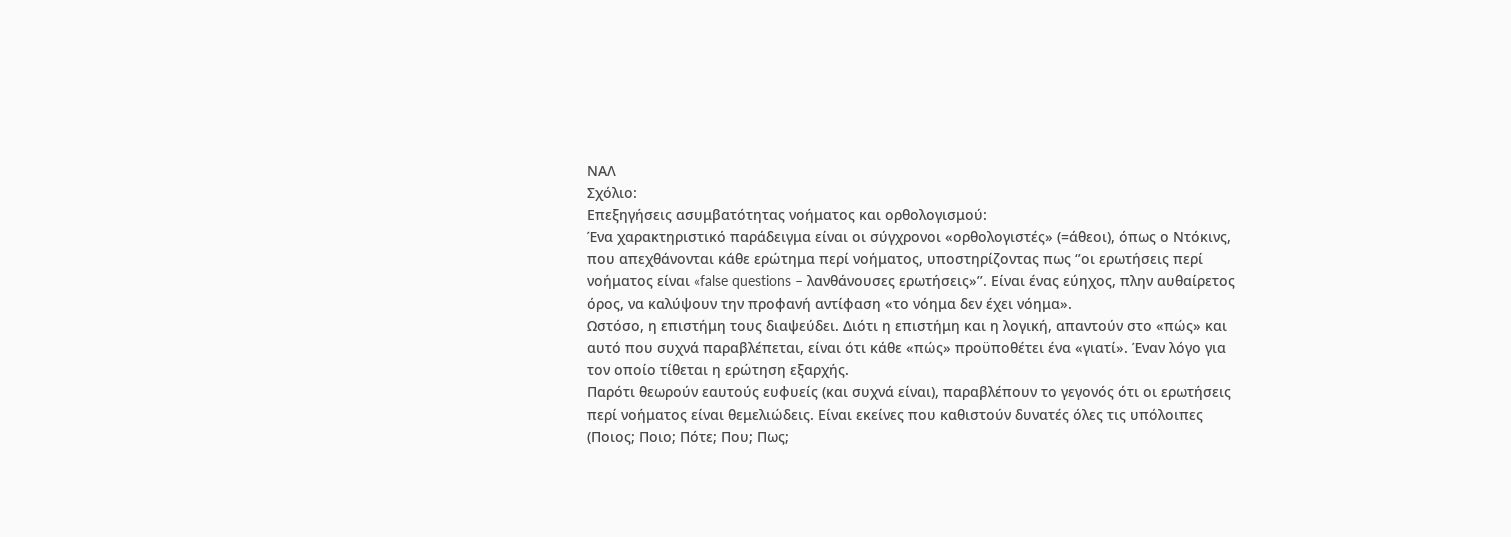ΝΑΛ
Σχόλιο:
Επεξηγήσεις ασυμβατότητας νοήματος και ορθολογισμού:
Ένα χαρακτηριστικό παράδειγμα είναι οι σύγχρονοι «ορθολογιστές» (=άθεοι), όπως ο Ντόκινς, που απεχθάνονται κάθε ερώτημα περί νοήματος, υποστηρίζοντας πως ‘’οι ερωτήσεις περί νοήματος είναι «false questions – λανθάνουσες ερωτήσεις»’’. Είναι ένας εύηχος, πλην αυθαίρετος όρος, να καλύψουν την προφανή αντίφαση «το νόημα δεν έχει νόημα».
Ωστόσο, η επιστήμη τους διαψεύδει. Διότι η επιστήμη και η λογική, απαντούν στο «πώς» και αυτό που συχνά παραβλέπεται, είναι ότι κάθε «πώς» προϋποθέτει ένα «γιατί». Έναν λόγο για τον οποίο τίθεται η ερώτηση εξαρχής.
Παρότι θεωρούν εαυτούς ευφυείς (και συχνά είναι), παραβλέπουν το γεγονός ότι οι ερωτήσεις περί νοήματος είναι θεμελιώδεις. Είναι εκείνες που καθιστούν δυνατές όλες τις υπόλοιπες (Ποιος; Ποιο; Πότε; Που; Πως;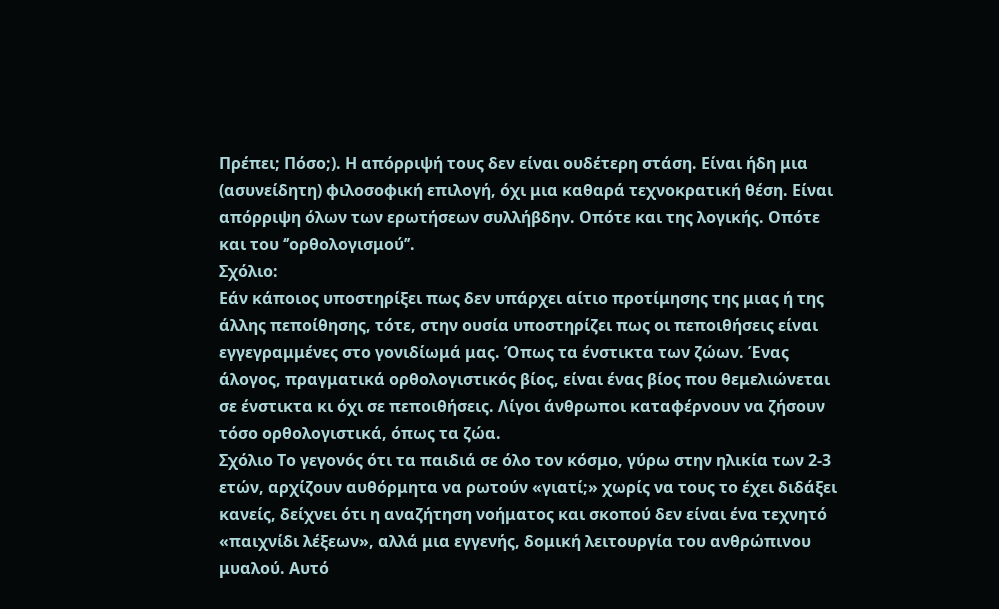Πρέπει; Πόσο;). Η απόρριψή τους δεν είναι ουδέτερη στάση. Είναι ήδη μια (ασυνείδητη) φιλοσοφική επιλογή, όχι μια καθαρά τεχνοκρατική θέση. Είναι απόρριψη όλων των ερωτήσεων συλλήβδην. Οπότε και της λογικής. Οπότε και του ‘’ορθολογισμού’’.
Σχόλιο:
Εάν κάποιος υποστηρίξει πως δεν υπάρχει αίτιο προτίμησης της μιας ή της άλλης πεποίθησης, τότε, στην ουσία υποστηρίζει πως οι πεποιθήσεις είναι εγγεγραμμένες στο γονιδίωμά μας. Όπως τα ένστικτα των ζώων. Ένας άλογος, πραγματικά ορθολογιστικός βίος, είναι ένας βίος που θεμελιώνεται σε ένστικτα κι όχι σε πεποιθήσεις. Λίγοι άνθρωποι καταφέρνουν να ζήσουν τόσο ορθολογιστικά, όπως τα ζώα.
Σχόλιο Το γεγονός ότι τα παιδιά σε όλο τον κόσμο, γύρω στην ηλικία των 2-3 ετών, αρχίζουν αυθόρμητα να ρωτούν «γιατί;» χωρίς να τους το έχει διδάξει κανείς, δείχνει ότι η αναζήτηση νοήματος και σκοπού δεν είναι ένα τεχνητό «παιχνίδι λέξεων», αλλά μια εγγενής, δομική λειτουργία του ανθρώπινου μυαλού. Αυτό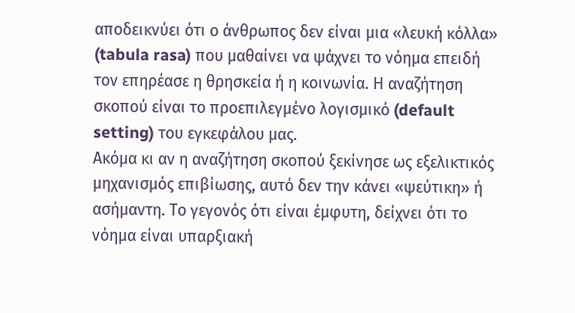αποδεικνύει ότι ο άνθρωπος δεν είναι μια «λευκή κόλλα» (tabula rasa) που μαθαίνει να ψάχνει το νόημα επειδή τον επηρέασε η θρησκεία ή η κοινωνία. Η αναζήτηση σκοπού είναι το προεπιλεγμένο λογισμικό (default setting) του εγκεφάλου μας.
Ακόμα κι αν η αναζήτηση σκοπού ξεκίνησε ως εξελικτικός μηχανισμός επιβίωσης, αυτό δεν την κάνει «ψεύτικη» ή ασήμαντη. Το γεγονός ότι είναι έμφυτη, δείχνει ότι το νόημα είναι υπαρξιακή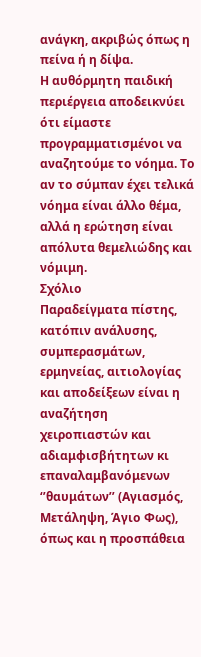ανάγκη, ακριβώς όπως η πείνα ή η δίψα.
Η αυθόρμητη παιδική περιέργεια αποδεικνύει ότι είμαστε προγραμματισμένοι να αναζητούμε το νόημα. Το αν το σύμπαν έχει τελικά νόημα είναι άλλο θέμα, αλλά η ερώτηση είναι απόλυτα θεμελιώδης και νόμιμη.
Σχόλιο
Παραδείγματα πίστης, κατόπιν ανάλυσης, συμπερασμάτων, ερμηνείας, αιτιολογίας και αποδείξεων είναι η αναζήτηση χειροπιαστών και αδιαμφισβήτητων κι επαναλαμβανόμενων ‘’θαυμάτων’’ (Αγιασμός, Μετάληψη, Άγιο Φως), όπως και η προσπάθεια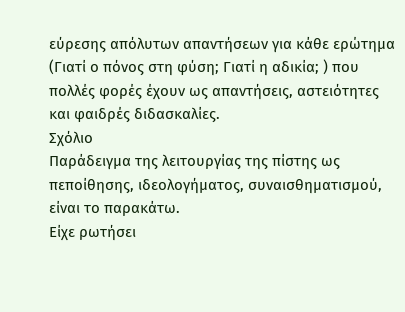εύρεσης απόλυτων απαντήσεων για κάθε ερώτημα (Γιατί ο πόνος στη φύση; Γιατί η αδικία; ) που πολλές φορές έχουν ως απαντήσεις, αστειότητες και φαιδρές διδασκαλίες.
Σχόλιο
Παράδειγμα της λειτουργίας της πίστης ως πεποίθησης, ιδεολογήματος, συναισθηματισμού, είναι το παρακάτω.
Είχε ρωτήσει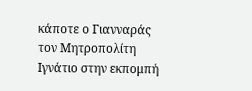κάποτε ο Γιανναράς τον Μητροπολίτη Ιγνάτιο στην εκπομπή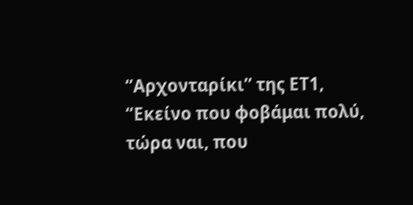‘’Αρχονταρίκι’’ της ΕΤ1, ‘’Εκείνο που φοβάμαι πολύ, τώρα ναι, που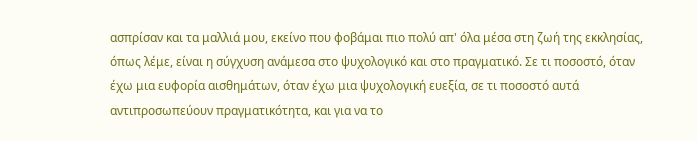ασπρίσαν και τα μαλλιά μου, εκείνο που φοβάμαι πιο πολύ απ' όλα μέσα στη ζωή της εκκλησίας, όπως λέμε, είναι η σύγχυση ανάμεσα στο ψυχολογικό και στο πραγματικό. Σε τι ποσοστό, όταν έχω μια ευφορία αισθημάτων, όταν έχω μια ψυχολογική ευεξία, σε τι ποσοστό αυτά αντιπροσωπεύουν πραγματικότητα, και για να το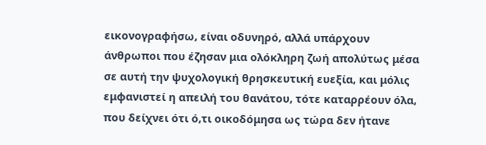εικονογραφήσω, είναι οδυνηρό, αλλά υπάρχουν άνθρωποι που έζησαν μια ολόκληρη ζωή απολύτως μέσα σε αυτή την ψυχολογική θρησκευτική ευεξία, και μόλις εμφανιστεί η απειλή του θανάτου, τότε καταρρέουν όλα, που δείχνει ότι ό,τι οικοδόμησα ως τώρα δεν ήτανε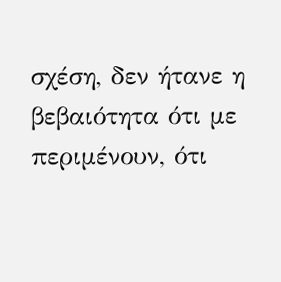σχέση, δεν ήτανε η βεβαιότητα ότι με περιμένουν, ότι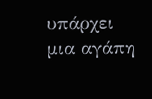υπάρχει μια αγάπη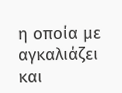η οποία με αγκαλιάζει και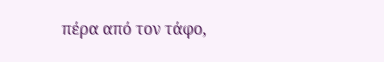πέρα από τον τάφο,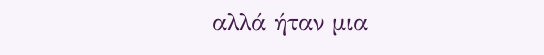αλλά ήταν μια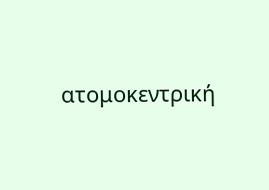ατομοκεντρική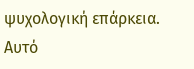ψυχολογική επάρκεια. Αυτό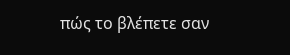πώς το βλέπετε σαν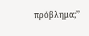πρόβλημα;’’